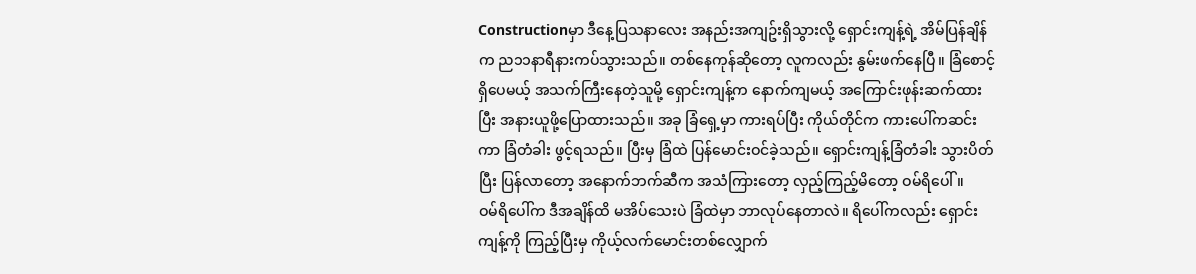Constructionမှာ ဒီနေ့ပြသနာလေး အနည်းအကျဥ်းရှိသွားလို့ ရှောင်းကျန့်ရဲ့ အိမ်ပြန်ချိန်က ည၁၁နာရီနားကပ်သွားသည်။ တစ်နေကုန်ဆိုတော့ လူကလည်း နွမ်းဖက်နေပြီ။ ခြံစောင့်ရှိပေမယ့် အသက်ကြီးနေတဲ့သူမို့ ရှောင်းကျန့်က နောက်ကျမယ့် အကြောင်းဖုန်းဆက်ထားပြီး အနားယူဖို့ပြောထားသည်။ အခု ခြံရှေ့မှာ ကားရပ်ပြီး ကိုယ်တိုင်က ကားပေါ်ကဆင်းကာ ခြံတံခါး ဖွင့်ရသည်။ ပြီးမှ ခြံထဲ ပြန်မောင်းဝင်ခဲ့သည်။ ရှောင်းကျန့်ခြံတံခါး သွားပိတ်ပြီး ပြန်လာတော့ အနောက်ဘက်ဆီက အသံကြားတော့ လှည့်ကြည့်မိတော့ ဝမ်ရိပေါ်။
ဝမ်ရိပေါ်က ဒီအချိန်ထိ မအိပ်သေးပဲ ခြံထဲမှာ ဘာလုပ်နေတာလဲ။ ရိပေါ်ကလည်း ရှောင်းကျန့်ကို ကြည့်ပြီးမှ ကိုယ့်လက်မောင်းတစ်လျှောက်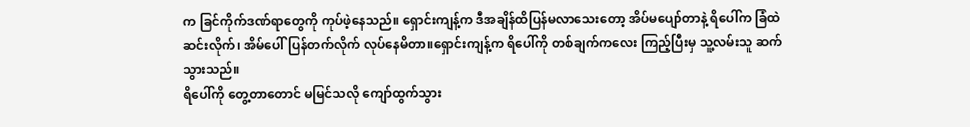က ခြင်ကိုက်ဒဏ်ရာတွေကို ကုပ်ဖဲ့နေသည်။ ရှောင်းကျန့်က ဒီအချိန်ထိပြန်မလာသေးတော့ အိပ်မပျော်တာနဲ့ ရိပေါ်က ခြံထဲဆင်းလိုက်၊ အိမ်ပေါ်ပြန်တက်လိုက် လုပ်နေမိတာ။ရှောင်းကျန့်က ရိပေါ်ကို တစ်ချက်ကလေး ကြည့်ပြီးမှ သူ့လမ်းသူ ဆက်သွားသည်။
ရိပေါ်ကို တွေ့တာတောင် မမြင်သလို ကျော်ထွက်သွား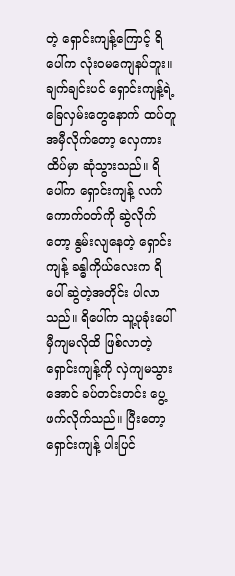တဲ့ ရှောင်းကျန့်ကြောင့် ရိပေါ်က လုံးဝမကျေနပ်ဘူး။ ချက်ချင်းပင် ရှောင်းကျန့်ရဲ့ ခြေလှမ်းတွေနောက် ထပ်တူ အမှီလိုက်တော့ လှေကားထိပ်မှာ ဆုံသွားသည်။ ရိပေါ်က ရှောင်းကျန့် လက်ကောက်ဝတ်ကို ဆွဲလိုက်တော့ နွမ်းလျနေတဲ့ ရှောင်းကျန့် ခန္ဓါကိုယ်လေးက ရိပေါ် ဆွဲတဲ့အတိုင်း ပါလာသည်။ ရိပေါ်က သူ့ပုခုံးပေါ် မှီကျမလိုထိ ဖြစ်လာတဲ့ ရှောင်းကျန့်ကို လှဲကျမသွားအောင် ခပ်တင်းတင်း ပွေ့ဖက်လိုက်သည်။ ပြီးတော့ ရှောင်းကျန့် ပါးပြင်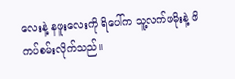လေးနဲ့ နဖူးလေးကို ရိပေါ်က သူ့လက်ဖမိုးနဲ့ ဖိကပ်စမ်းလိုက်သည်။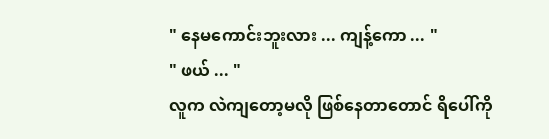" နေမကောင်းဘူးလား ... ကျန့်ကော ... "
" ဖယ် ... "
လူက လဲကျတော့မလို ဖြစ်နေတာတောင် ရိပေါ်ကို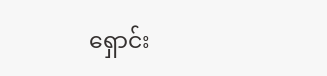ရှောင်း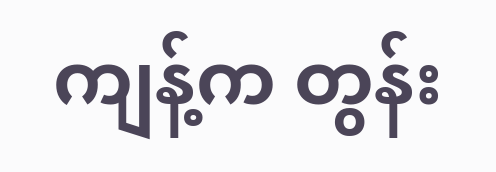ကျန့်က တွန်း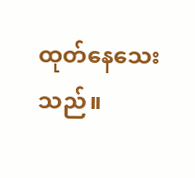ထုတ်နေသေးသည်။